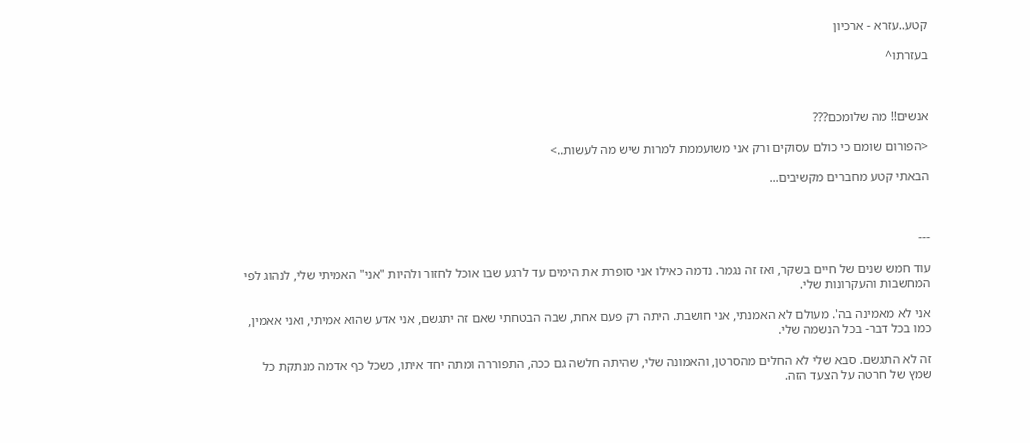קטע..עזרא - ארכיון

בעזרתו^



אנשים!! מה שלומכם???

<הפורום שומם כי כולם עסוקים ורק אני משועממת למרות שיש מה לעשות..>

הבאתי קטע מחברים מקשיבים...



---

עוד חמש שנים של חיים בשקר, ואז זה נגמר. נדמה כאילו אני סופרת את הימים עד לרגע שבו אוכל לחזור ולהיות "אני" האמיתי שלי, לנהוג לפי המחשבות והעקרונות שלי.

אני לא מאמינה בה'. מעולם לא האמנתי, אני חושבת. היתה רק פעם אחת, שבה הבטחתי שאם זה יתגשם, אני אדע שהוא אמיתי, ואני אאמין, כמו בכל דבר- בכל הנשמה שלי.

זה לא התגשם. סבא שלי לא החלים מהסרטן, והאמונה שלי, שהיתה חלשה גם ככה, התפוררה ומתה יחד איתו, כשכל כף אדמה מנתקת כל שמץ של חרטה על הצעד הזה.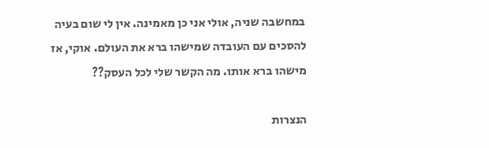במחשבה שניה, אולי אני כן מאמינה. אין לי שום בעיה להסכים עם העובדה שמישהו ברא את העולם. אוקי, אז מישהו ברא אותו. מה הקשר שלי לכל העסק??

הנצרות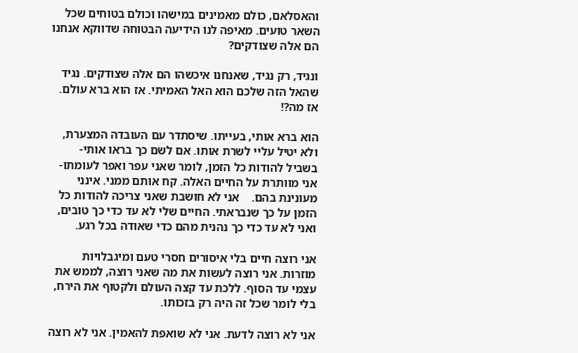והאסלאם, כולם מאמינים במישהו וכולם בטוחים שכל השאר טועים. מאיפה לנו הידיעה הבטוחה שדווקא אנחנו הם אלה שצודקים?

ונגיד, רק נגיד, שאנחנו איכשהו הם אלה שצודקים. נגיד שהאל הזה שלכם הוא האל האמיתי. אז הוא ברא עולם. אז מה?!

הוא ברא אותי, בעייתו. שיסתדר עם העובדה המצערת, ולא יטיל עליי לשרת אותו. אם לשם כך בראו אותי- בשביל להודות כל הזמן, לומר שאני עפר ואפר לעומתו- אני מוותרת על החיים האלה. קח אותם ממני. אינני מעונינת בהם.    אני לא חושבת שאני צריכה להודות כל הזמן על כך שנבראתי. החיים שלי לא עד כדי כך טובים, ואני לא עד כדי כך נהנית מהם כדי שאודה בכל רגע.

אני רוצה חיים בלי איסורים חסרי טעם ומיגבלויות מוזרות. אני רוצה לעשות את מה שאני רוצה, לממש את עצמי עד הסוף. ללכת עד קצה העולם ולקטוף את הירח, בלי לומר שכל זה היה רק בזכותו.

אני לא רוצה לדעת. אני לא שואפת להאמין. אני לא רוצה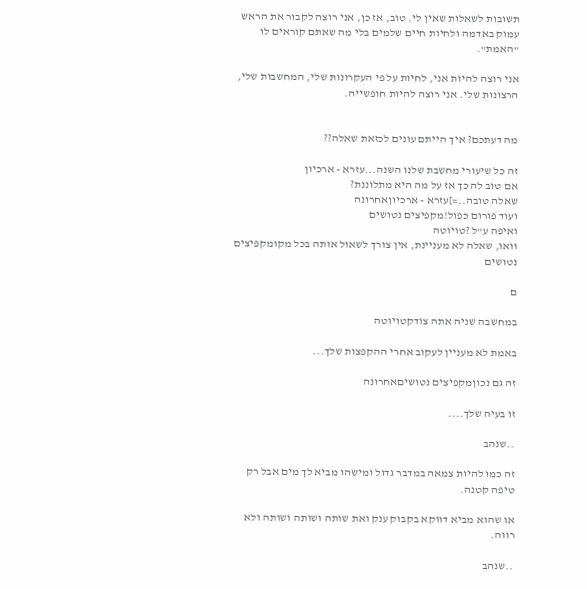תשובות לשאלות שאין לי. טוב, אז כן, אני רוצה לקבור את הראש עמוק באדמה ולחיות חיים שלמים בלי מה שאתם קוראים לו "האמת".

אני רוצה להיות אני, לחיות על פי העקרונות שלי, המחשבות שלי, הרצונות שלי. אני רוצה להיות חופשייה.


מה דעתכם? איך הייתם עונים לכזאת שאלה??

זה כל שיעורי מחשבת שלנו השנה...עזרא - ארכיון
אם טוב לה כך אז על מה היא מתלוננת?
שאלה טובה..=]עזרא - ארכיוןאחרונה
ועוד פורום כפול!מקפיצים נטושים
ואיפה ע"ל ?טויוטה
וואו, שאלה לא מעניינת, אין צורך לשאול אותה בכל מקומקפיצים נטושים

ם

במחשבה שניה אתה צודקטויוטה

באמת לא מעניין לעקוב אחרי ההקפצות שלך...

זה גם נכוןמקפיצים נטושיםאחרונה

זו בעיה שלך....

..שנהב

זה כמו להיות צמאה במדבר גדול ומישהו מביא לך מים אבל רק טיפה קטנה.

או שהוא מביא דווקא בקבוק ענק ואת שותה ושותה ושותה ולא רווה.

..שנהב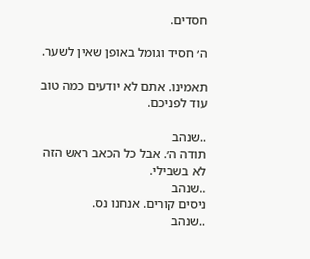חסדים.

ה׳ חסיד וגומל באופן שאין לשער.

תאמינו. אתם לא יודעים כמה טוב עוד לפניכם.

..שנהב
תודה ה׳. אבל כל הכאב ראש הזה לא בשבילי.
..שנהב
ניסים קורים. אנחנו נס.
..שנהב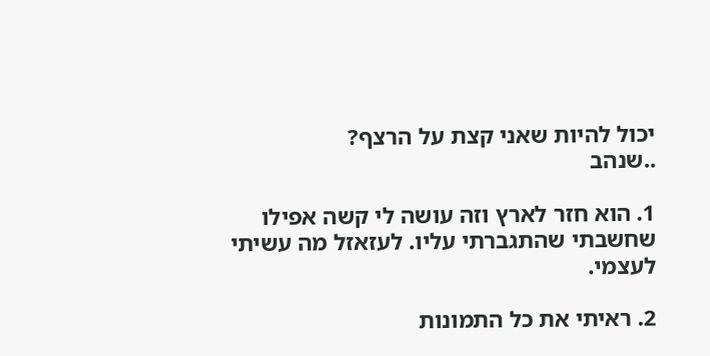יכול להיות שאני קצת על הרצף?
..שנהב

1. הוא חזר לארץ וזה עושה לי קשה אפילו שחשבתי שהתגברתי עליו. לעזאזל מה עשיתי לעצמי.

2. ראיתי את כל התמונות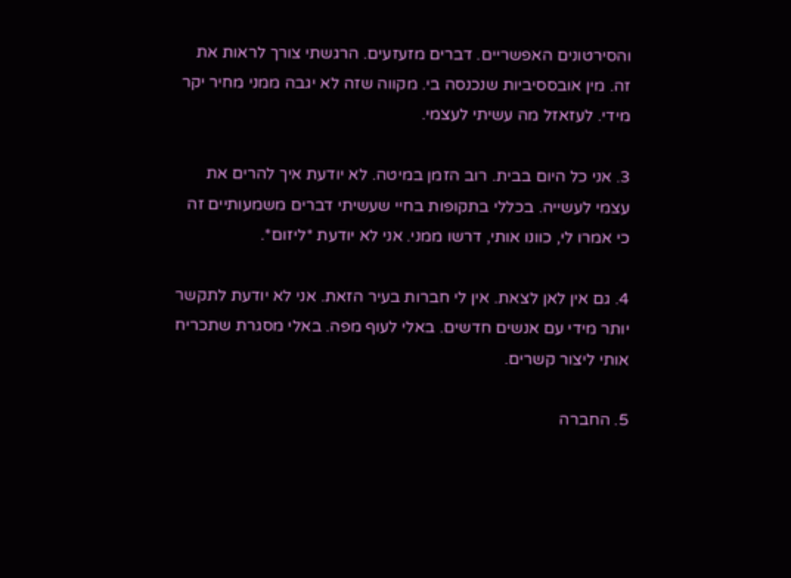והסירטונים האפשריים. דברים מזעזעים. הרגשתי צורך לראות את זה. מין אובססיביות שנכנסה בי. מקווה שזה לא יגבה ממני מחיר יקר מידי. לעזאזל מה עשיתי לעצמי.

3. אני כל היום בבית. רוב הזמן במיטה. לא יודעת איך להרים את עצמי לעשייה. בכללי בתקופות בחיי שעשיתי דברים משמעותיים זה כי אמרו לי, כוונו אותי, דרשו ממני. אני לא יודעת *ליזום*.

4. גם אין לאן לצאת. אין לי חברות בעיר הזאת. אני לא יודעת לתקשר יותר מידי עם אנשים חדשים. באלי לעוף מפה. באלי מסגרת שתכריח אותי ליצור קשרים.

5. החברה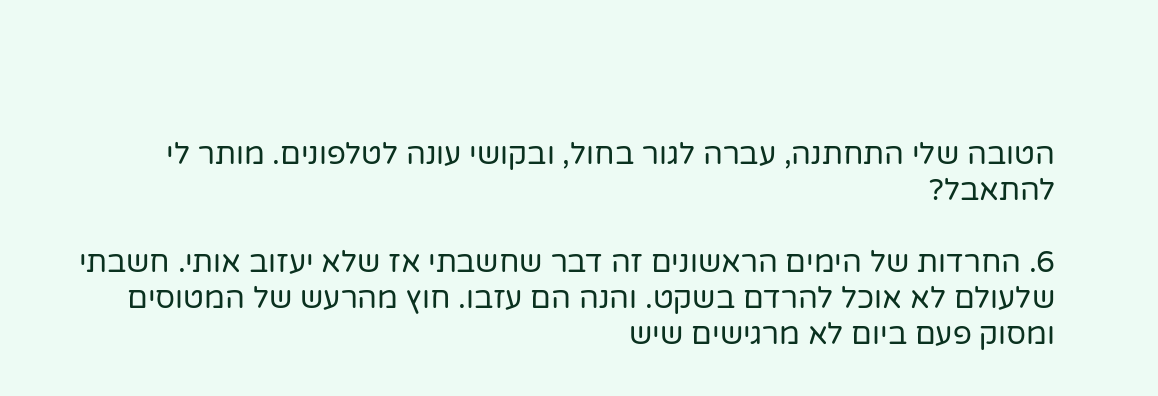הטובה שלי התחתנה, עברה לגור בחול, ובקושי עונה לטלפונים. מותר לי להתאבל?

6. החרדות של הימים הראשונים זה דבר שחשבתי אז שלא יעזוב אותי. חשבתי שלעולם לא אוכל להרדם בשקט. והנה הם עזבו. חוץ מהרעש של המטוסים ומסוק פעם ביום לא מרגישים שיש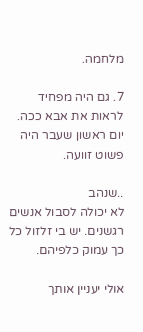מלחמה.

7. גם היה מפחיד לראות את אבא ככה. יום ראשון שעבר היה פשוט זוועה.

..שנהב
לא יכולה לסבול אנשים רגשנים. יש בי זלזול כל כך עמוק כלפיהם.

אולי יעניין אותך